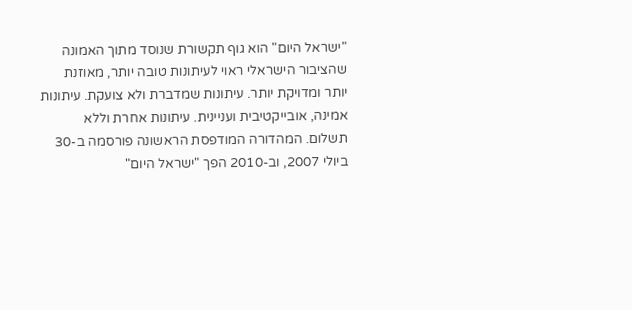"ישראל היום" הוא גוף תקשורת שנוסד מתוך האמונה שהציבור הישראלי ראוי לעיתונות טובה יותר, מאוזנת יותר ומדויקת יותר. עיתונות שמדברת ולא צועקת. עיתונות אמינה, אובייקטיבית ועניינית. עיתונות אחרת וללא תשלום. המהדורה המודפסת הראשונה פורסמה ב-30 ביולי 2007, וב-2010 הפך "ישראל היום"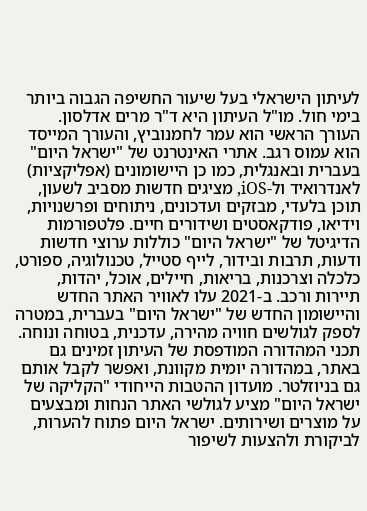לעיתון הישראלי בעל שיעור החשיפה הגבוה ביותר בימי חול. מו"ל העיתון היא ד"ר מרים אדלסון. העורך הראשי הוא עמר לחמנוביץ, והעורך המייסד הוא עמוס רגב. אתרי האינטרנט של "ישראל היום" בעברית ובאנגלית, כמו כן היישומונים (אפליקציות) לאנדרואיד ול-iOS, מציגים חדשות מסביב לשעון, תוכן בלעדי, מבזקים ועדכונים, ניתוחים ופרשנויות, וידיאו, פודקאסטים ושידורים חיים. פלטפורמות הדיגיטל של "ישראל היום" כוללות ערוצי חדשות ודעות, תרבות ובידור, לייף סטייל, טכנולוגיה, ספורט, כלכלה וצרכנות, בריאות, חיילים, אוכל, יהדות, תיירות ורכב. ב-2021 עלו לאוויר האתר החדש והיישומון החדש של "ישראל היום" בעברית, במטרה לספק לגולשים חוויה מהירה, עדכנית, בטוחה ונוחה. תכני המהדורה המודפסת של העיתון זמינים גם באתר, במהדורה יומית מקוונת, ואפשר לקבל אותם גם בניוזלטר. מועדון ההטבות הייחודי "הקליקה של ישראל היום" מציע לגולשי האתר הנחות ומבצעים על מוצרים ושירותים. ישראל היום פתוח להערות, לביקורת ולהצעות לשיפור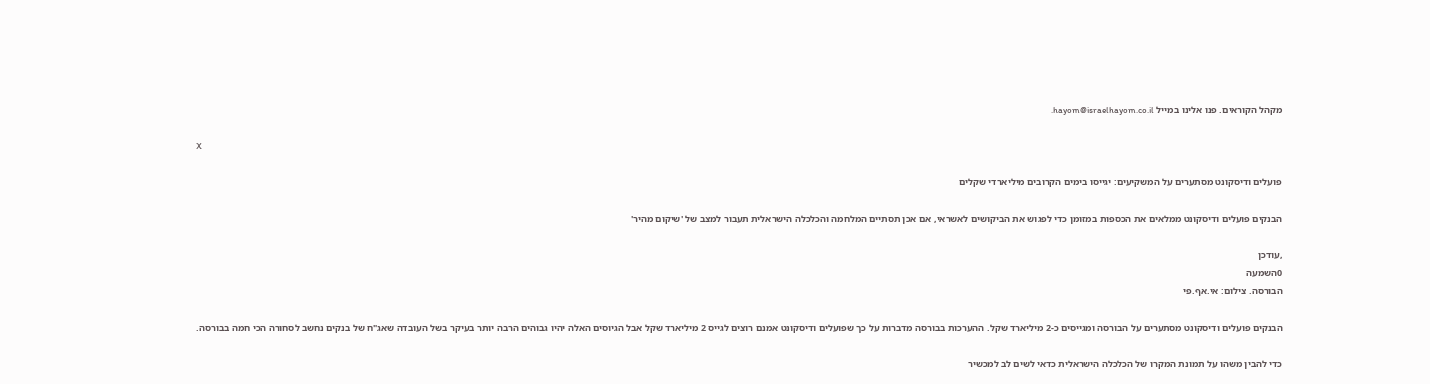מקהל הקוראים. פנו אלינו במייל hayom@israelhayom.co.il.

X

פועלים ודיסקונט מסתערים על המשקיעים: יגייסו בימים הקרובים מיליארדי שקלים

הבנקים פועלים ודיסקונט ממלאים את הכספות במזומן כדי לפגוש את הביקושים לאשראי, אם אכן תסתיים המלחמה והכלכלה הישראלית תעבור למצב של 'שיקום מהיר'

,עודכן
0השמעה
הבורסה. צילום: אי.אף.פי

הבנקים פועלים ודיסקונט מסתערים על הבורסה ומגייסים כ-2 מיליארד שקל. ההערכות בבורסה מדברות על כך שפועלים ודיסקונט אמנם רוצים לגייס 2 מיליארד שקל אבל הגיוסים האלה יהיו גבוהים הרבה יותר בעיקר בשל העובדה שאג"ח של בנקים נחשב לסחורה הכי חמה בבורסה.

כדי להבין משהו על תמונת המקרו של הכלכלה הישראלית כדאי לשים לב למכשיר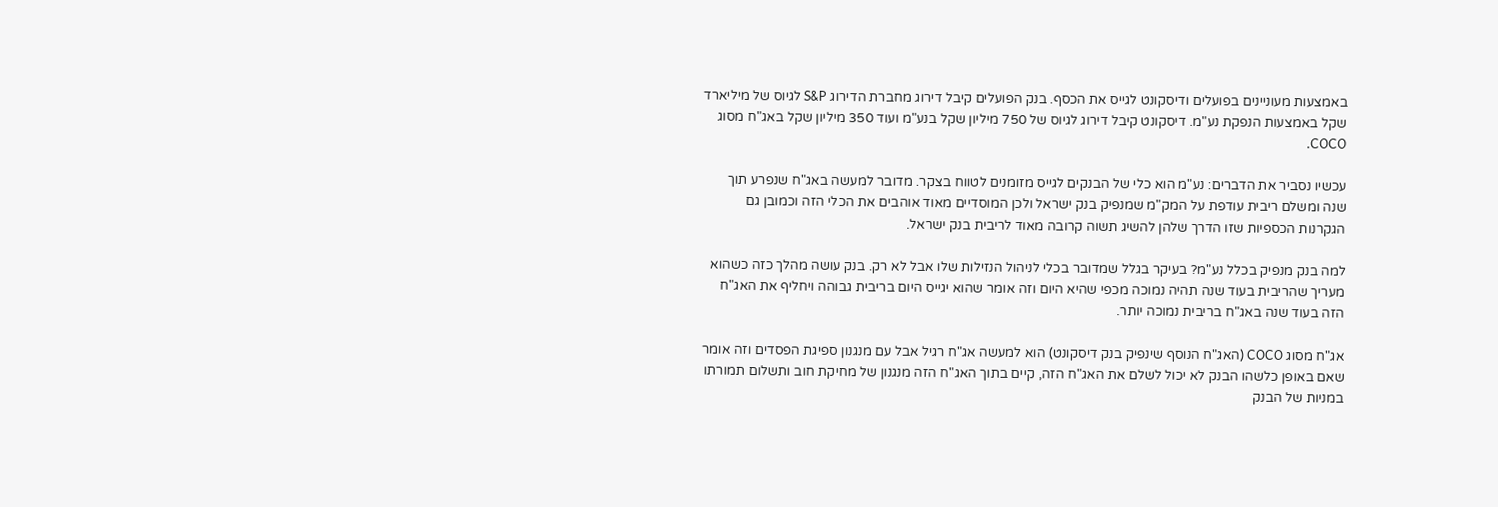באמצעות מעוניינים בפועלים ודיסקונט לגייס את הכסף. בנק הפועלים קיבל דירוג מחברת הדירוג S&P לגיוס של מיליארד שקל באמצעות הנפקת נע"מ. דיסקונט קיבל דירוג לגיוס של 750 מיליון שקל בנע"מ ועוד 350 מיליון שקל באג"ח מסוג COCO.

עכשיו נסביר את הדברים: נע"מ הוא כלי של הבנקים לגייס מזומנים לטווח בצקר. מדובר למעשה באג"ח שנפרע תוך שנה ומשלם ריבית עודפת על המק"מ שמנפיק בנק ישראל ולכן המוסדיים מאוד אוהבים את הכלי הזה וכמובן גם הגקרנות הכספיות שזו הדרך שלהן להשיג תשוה קרובה מאוד לריבית בנק ישראל.

למה בנק מנפיק בכלל נע"מ? בעיקר בגלל שמדובר בכלי לניהול הנזילות שלו אבל לא רק. בנק עושה מהלך כזה כשהוא מעריך שהריבית בעוד שנה תהיה נמוכה מכפי שהיא היום וזה אומר שהוא יגייס היום בריבית גבוהה ויחליף את האג"ח הזה בעוד שנה באג"ח בריבית נמוכה יותר.

אג"ח מסוג COCO (האג"ח הנוסף שינפיק בנק דיסקונט) הוא למעשה אג"ח רגיל אבל עם מנגנון ספיגת הפסדים וזה אומר שאם באופן כלשהו הבנק לא יכול לשלם את האג"ח הזה, קיים בתוך האג"ח הזה מנגנון של מחיקת חוב ותשלום תמורתו במניות של הבנק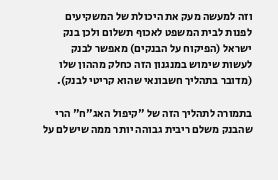וזה למעשה מעק את היכולת של המשקיעים לפנות לבית המשפט לאכוף תשלום ולכן בנק ישראל (הפיקוח על הבנקים) מאפשר לבנק לעשות שימוש במנגנון הזה כחלק מההון שלו (מדובר בתהליך חשבונאי שהוא קריטי לבנק).

בתמורה לתהליך הזה של "קיפול האג"ח" הרי שהבנק משלם ריבית גבוהה יותר ממה שישלם על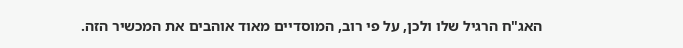האג"ח הרגיל שלו ולכן, על פי רוב, המוסדיים מאוד אוהבים את המכשיר הזה.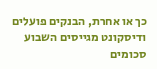כך או אחרת, הבנקים פועלים ודיסקונט מגייסים השבוע סכומים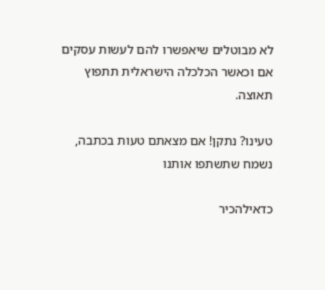לא מבוטלים שיאפשרו להם לעשות עסקים אם וכאשר הכלכלה הישראלית תתפוץ תאוצה.

טעינו? נתקן! אם מצאתם טעות בכתבה, נשמח שתשתפו אותנו

כדאילהכיר